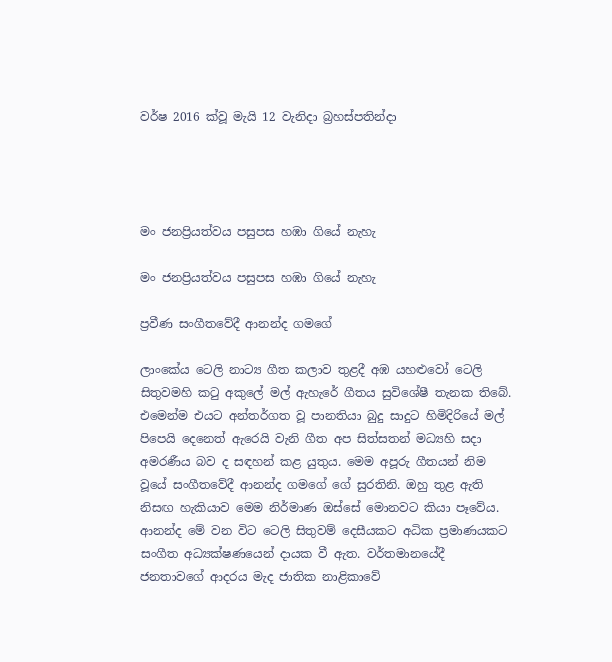වර්ෂ 2016 ක්වූ මැයි 12 වැනිදා බ්‍රහස්පතින්දා




මං ජනප්‍රියත්වය පසුපස හඹා ගියේ නැහැ

මං ජනප්‍රියත්වය පසුපස හඹා ගියේ නැහැ

ප්‍රවීණ සංගීතවේදී ආනන්ද ගමගේ

ලාංකේය ටෙලි නාට්‍ය ගීත කලාව තුළදී අඹ යහළුවෝ ටෙලි සිතුවමහි කටු අකුලේ මල් ඇහැරේ ගීතය සුවිශේෂී තැනක තිබේ. එමෙන්ම එයට අන්තර්ගත වූ පානතියා බුදු සාදුට හිමිදිරියේ මල් පිපෙයි දෙනෙත් ඇරෙයි වැනි ගීත අප සිත්සතන් මධ්‍යහි සදා අමරණීය බව ද සඳහන් කළ යුතුය. මෙම අපූරු ගීතයන් නිම වූයේ සංගීතවේදී ආනන්ද ගමගේ ගේ සුරතිනි. ඔහු තුළ ඇති නිසඟ හැකියාව මෙම නිර්මාණ ඔස්සේ මොනවට කියා පෑවේය. ආනන්ද මේ වන විට ටෙලි සිතුවම් දෙසීයකට අධික ප්‍රමාණයකට සංගීත අධ්‍යක්ෂණයෙන් දායක වී ඇත. වර්තමානයේදී ජනතාවගේ ආදරය මැද ජාතික නාළිකාවේ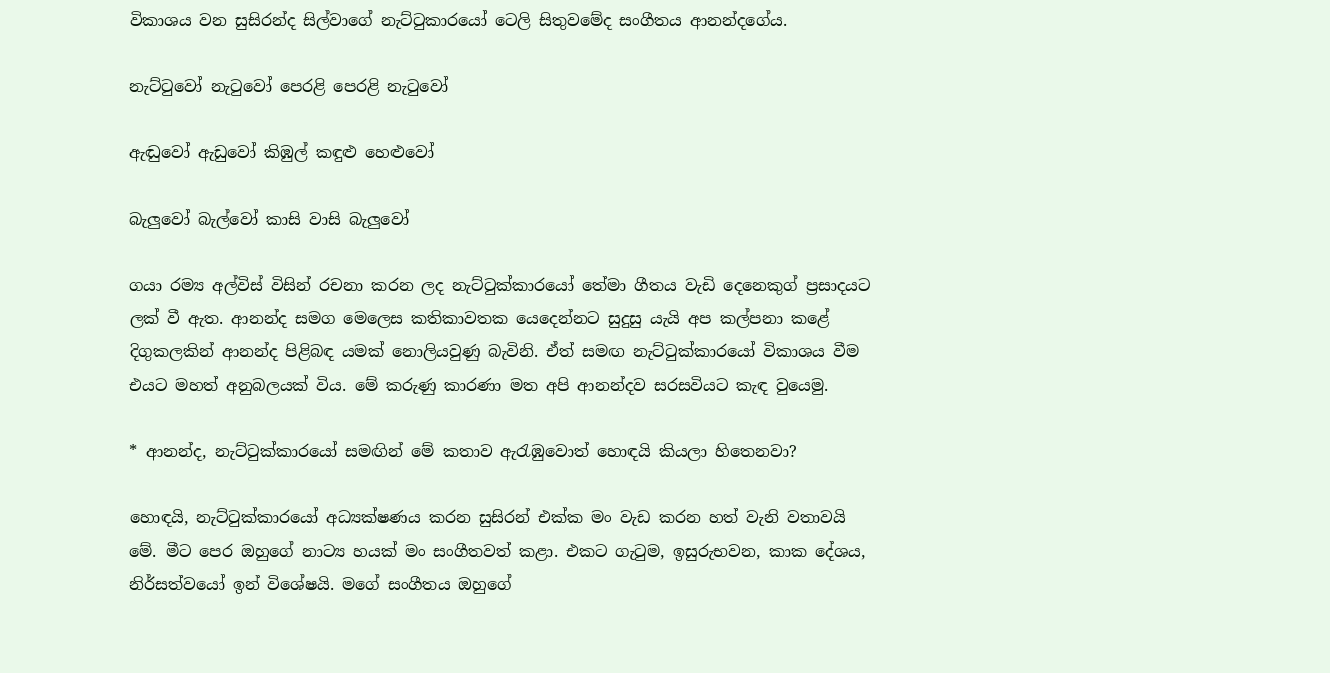විකාශය වන සුසිරන්ද සිල්වාගේ නැට්ටුකාරයෝ ටෙලි සිතුවමේද සංගීතය ආනන්දගේය.

නැට්ටුවෝ නැටුවෝ පෙරළි පෙරළි නැටුවෝ

ඇඬුවෝ ඇඩුවෝ කිඹුල් කඳුළු හෙළුවෝ

බැලුවෝ බැල්වෝ කාසි වාසි බැලුවෝ

ගයා රම්‍ය අල්විස් විසින් රචනා කරන ලද නැට්ටුක්කාරයෝ තේමා ගීතය වැඩි දෙනෙකුග් ප්‍රසාදයට ලක් වී ඇත. ආනන්ද සමග මෙලෙස කතිකාවතක යෙදෙන්නට සුදුසු යැයි අප කල්පනා කළේ දිගුකලකින් ආනන්ද පිළිබඳ යමක් නොලියවුණු බැවිනි. ඒත් සමඟ නැට්ටුක්කාරයෝ විකාශය වීම එයට මහත් අනුබලයක් විය. මේ කරුණු කාරණා මත අපි ආනන්දව සරසවියට කැඳ වුයෙමු.

* ආනන්ද, නැට්ටුක්කාරයෝ සමඟින් මේ කතාව ඇරැඹුවොත් හොඳයි කියලා හිතෙනවා?

හොඳයි, නැට්ටුක්කාරයෝ අධ්‍යක්ෂණය කරන සුසිරන් එක්ක මං වැඩ කරන හත් වැනි වතාවයි මේ. මීට පෙර ඔහුගේ නාට්‍ය හයක් මං සංගීතවත් කළා. එකට ගැටුම, ඉසුරුභවන, කාක දේශය, නිර්සත්වයෝ ඉන් විශේෂයි. මගේ සංගීතය ඔහුගේ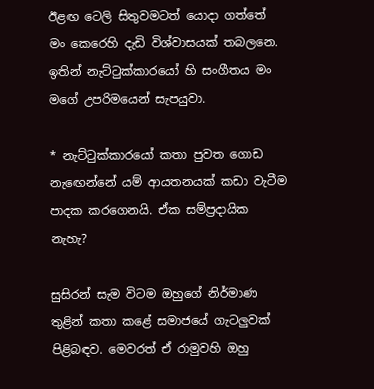ඊළඟ ටෙලි සිතුවමටත් යොදා ගත්තේ මං කෙරෙහි දැඩි විශ්වාසයක් තබලනෙ. ඉතින් නැට්ටුක්කාරයෝ හි සංගීතය මං මගේ උපරිමයෙන් සැපයුවා.

* නැට්ටුක්කාරයෝ කතා පුවත ගොඩ නැඟෙන්නේ යම් ආයතනයක් කඩා වැටීම පාදක කරගෙනයි. ඒක සම්ප්‍රදායික නැහැ?

සුසිරන් සැම විටම ඔහුගේ නිර්මාණ තුළින් කතා කළේ සමාජයේ ගැටලුවක් පිළිබඳව. මෙවරත් ඒ රාමුවහි ඔහු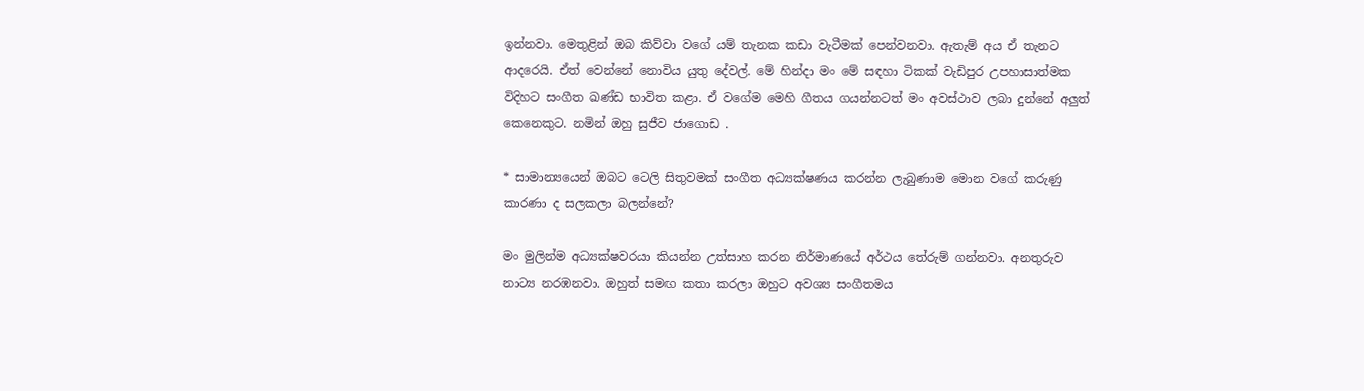ඉන්නවා. මෙතුළින් ඔබ කිව්වා වගේ යම් තැනක කඩා වැටීමක් පෙන්වනවා. ඇතැම් අය ඒ තැනට ආදරෙයි. ඒත් වෙන්නේ නොවිය යුතු දේවල්. මේ හින්දා මං මේ සඳහා ටිකක් වැඩිපුර උපහාසාත්මක විදිහට සංගීත ඛණ්ඩ භාවිත කළා. ඒ වගේම මෙහි ගීතය ගයන්නටත් මං අවස්ථාව ලබා දුන්නේ අලුත් කෙනෙකුට. නමින් ඔහු සුජීව ජාගොඩ .

* සාමාන්‍යයෙන් ඔබට ටෙලි සිතුවමක් සංගීත අධ්‍යක්ෂණය කරන්න ලැබුණාම මොන වගේ කරුණු කාරණා ද සලකලා බලන්නේ?

මං මුලින්ම අධ්‍යක්ෂවරයා කියන්න උත්සාහ කරන නිර්මාණයේ අර්ථය තේරුම් ගන්නවා. අනතුරුව නාට්‍ය නරඹනවා. ඔහුත් සමඟ කතා කරලා ඔහුට අවශ්‍ය සංගීතමය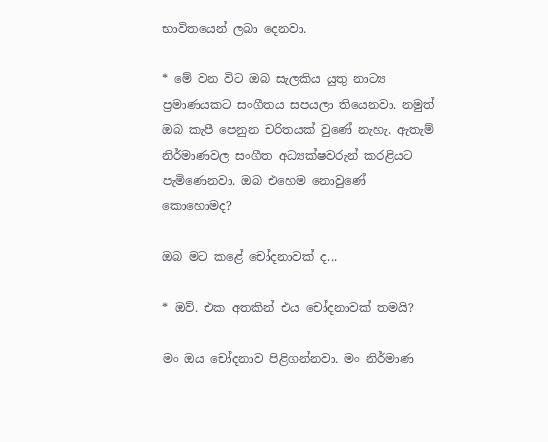භාවිතයෙන් ලබා දෙනවා.

* මේ වන විට ඔබ සැලකිය යුතු නාට්‍ය ප්‍රමාණයකට සංගීතය සපයලා තියෙනවා. නමුත් ඔබ කැපී පෙනුන චරිතයක් වුණේ නැහැ. ඇතැම් නිර්මාණවල සංගීත අධ්‍යක්ෂවරුන් කරළියට පැමිණෙනවා. ඔබ එහෙම නොවුණේ කොහොමද?

ඔබ මට කළේ චෝදනාවක් ද...

* ඔව්. එක අතකින් එය චෝදනාවක් තමයි?

මං ඔය චෝදනාව පිළිගන්නවා. මං නිර්මාණ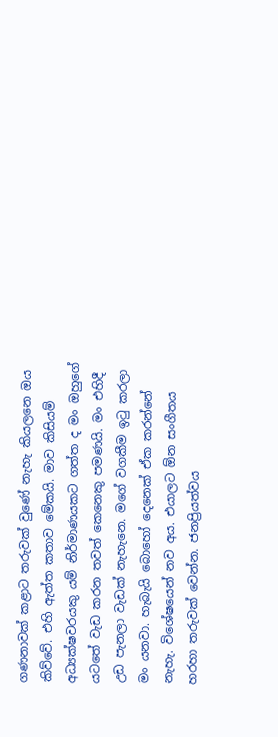ගණනාවක් කළාට තරුවක් වුණේ නැහැ කියලනෙ ඔය කිව්වේ. එහි ඇත්ත කතාව මේකයි. මාව කිසියම් අධ්‍යක්ෂවරයකු යම් නිර්මාණයකට ගත්ත ද මං ඔහුගේ යටතේ වැඩ කරන තවත් කෙනෙකු පමණයි. මං එහිදී උඩ පැනලා වැඩක් නැහැනෙ. මගේ වගකීම ඉටු කරලා මං යනවා. හැබැයි බොහෝ දෙනෙක් ඒක කරන්නේ නැහැ. විශේෂයෙන් නව අය. එයාලට ඕන සංගීතය හරහා තරුවක් වෙන්න. ජනප්‍රියත්වය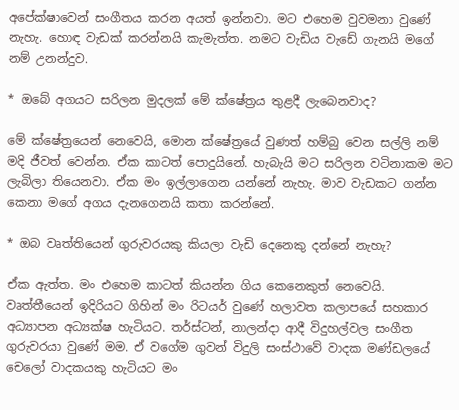අපේක්ෂාවෙන් සංගීතය කරන අයත් ඉන්නවා. මට එහෙම වුවමනා වුණේ නැහැ. හොඳ වැඩක් කරන්නයි කැමැත්ත. නමට වැඩිය වැඩේ ගැනයි මගේ නම් උනන්දුව.

* ඔබේ අගයට සරිලන මුදලක් මේ ක්ෂේත්‍රය තුළදී ලැබෙනවාද?

මේ ක්ෂේත්‍රයෙන් නෙවෙයි, මොන ක්ෂේත්‍රයේ වුණත් හම්බු වෙන සල්ලි නම් මදි ජීවත් වෙන්න. ඒක කාටත් පොදුයිනේ. හැබැයි මට සරිලන වටිනාකම මට ලැබිලා තියෙනවා. ඒක මං ඉල්ලාගෙන යන්නේ නැහැ. මාව වැඩකට ගන්න කෙනා මගේ අගය දැනගෙනයි කතා කරන්නේ.

* ඔබ වෘත්තියෙන් ගුරුවරයකු කියලා වැඩි දෙනෙකු දන්නේ නැහැ?

ඒක ඇත්ත. මං එහෙම කාටත් කියන්න ගිය කෙනෙකුත් නෙවෙයි. වෘත්තීයෙන් ඉදිරියට ගිහින් මං රිටයර් වුණේ හලාවත කලාපයේ සහකාර අධ්‍යාපන අධ්‍යක්ෂ හැටියට. තර්ස්ටන්, නාලන්දා ආදී විදුහල්වල සංගීත ගුරුවරයා වුණේ මම. ඒ වගේම ගුවන් විදුලි සංස්ථාවේ වාදක මණ්ඩලයේ චෙලෝ වාදකයකු හැටියට මං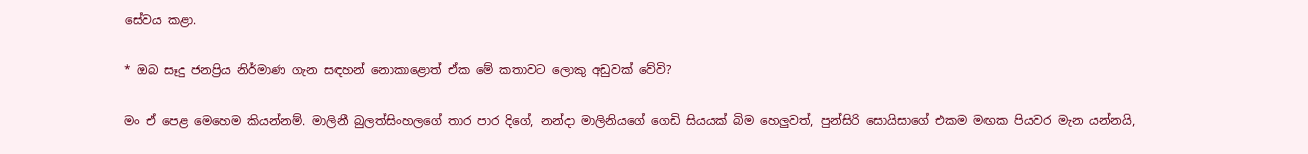සේවය කළා.

* ඔබ සෑදු ජනප්‍රිය නිර්මාණ ගැන සඳහන් නොකාළොත් ඒක මේ කතාවට ලොකු අඩුවක් වේවි?

මං ඒ පෙළ මෙහෙම කියන්නම්. මාලිනී බුලත්සිංහලගේ තාර පාර දිගේ, නන්දා මාලිනියගේ ගෙඩි සියයක් බිම හෙලුවත්, පුන්සිරි සොයිසාගේ එකම මඟක පියවර මැන යන්නයි,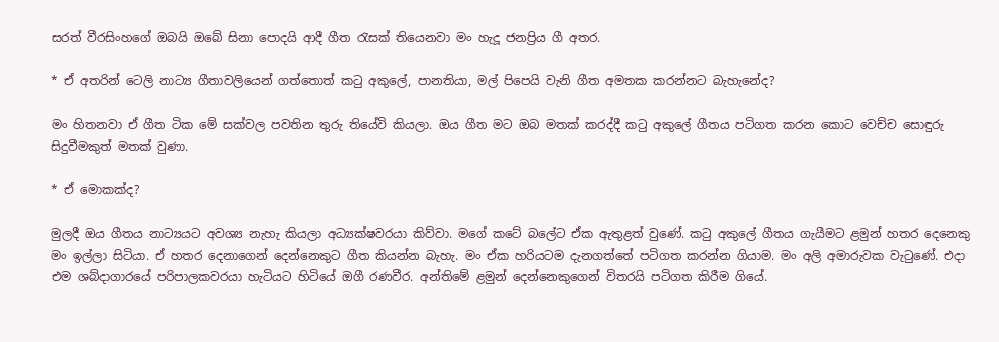සරත් වීරසිංහගේ ඔබයි ඔබේ සිනා පොදයි ආදී ගීත රැසක් තියෙනවා මං හැදූ ජනප්‍රිය ගී අතර.

* ඒ අතරින් ටෙලි නාට්‍ය ගීතාවලියෙන් ගත්තොත් කටු අකුලේ, පානතියා, මල් පිපෙයි වැනි ගීත අමතක කරන්නට බැහැනේද?

මං හිතනවා ඒ ගීත ටික මේ සක්වල පවතින තුරු තියේවි කියලා. ඔය ගීත මට ඔබ මතක් කරද්දී කටු අකුලේ ගීතය පටිගත කරන කොට වෙච්ච සොඳුරු සිදුවීමකුත් මතක් වුණා.

* ඒ මොකක්ද?

මුලදී ඔය ගීතය නාට්‍යයට අවශ්‍ය නැහැ කියලා අධ්‍යක්ෂවරයා කිව්වා. මගේ කටේ බලේට ඒක ඇතුළත් වුණේ. කටු අකුලේ ගීතය ගැයීමට ළමුන් හතර දෙනෙකු මං ඉල්ලා සිටියා. ඒ හතර දෙනාගෙන් දෙන්නෙකුට ගීත කියන්න බැහැ. මං ඒක හරියටම දැනගත්තේ පටිගත කරන්න ගියාම. මං අලි අමාරුවක වැටුණේ. එදා එම ශබ්දාගාරයේ පරිපාලකවරයා හැටියට හිටියේ ඔගී රණවීර. අන්තිමේ ළමුන් දෙන්නෙකුගෙන් විතරයි පටිගත කිරීම ගියේ.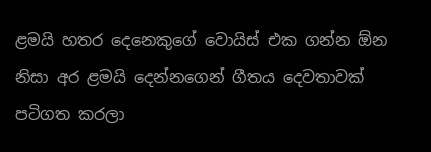ළමයි හතර දෙනෙකුගේ වොයිස් එක ගන්න ඕන නිසා අර ළමයි දෙන්නගෙන් ගීතය දෙවතාවක් පටිගත කරලා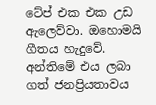ටේප් එක එක උඩ ඇලෙව්වා. ඔහොමයි ගීතය හැදුවේ. අන්තිමේ එය ලබා ගත් ජනප්‍රියතාවය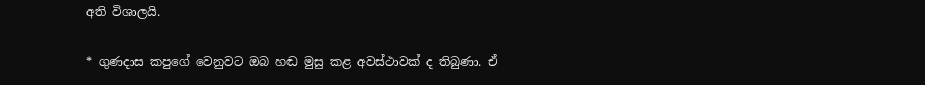අති විශාලයි.

* ගුණදාස කපුගේ වෙනුවට ඔබ හඬ මුසු කළ අවස්ථාවක් ද තිබුණා. ඒ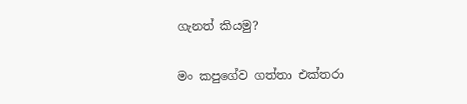ගැනත් කියමු?

මං කපුගේව ගත්තා එක්තරා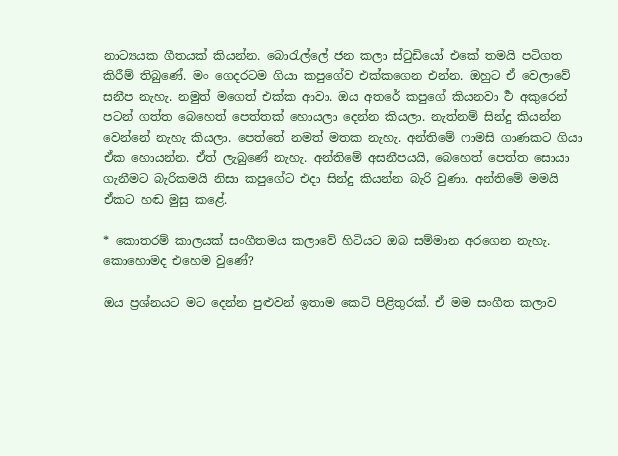නාට්‍යයක ගීතයක් කියන්න. බොරැල්ලේ ජන කලා ස්ටුඩියෝ එකේ තමයි පටිගත කිරීම් තිබුණේ. මං ගෙදරටම ගියා කපුගේව එක්කගෙන එන්න. ඔහුට ඒ වෙලාවේ සනීප නැහැ. නමුත් මගෙත් එක්ක ආවා. ඔය අතරේ කපුගේ කියනවා ර්‍ථ අකුරෙන් පටන් ගත්ත බෙහෙත් පෙත්තක් හොයලා දෙන්න කියලා. නැත්නම් සින්දු කියන්න වෙන්නේ නැහැ කියලා. පෙත්තේ නමත් මතක නැහැ. අන්තිමේ ෆාමසි ගාණකට ගියා ඒක හොයන්න. ඒත් ලැබුණේ නැහැ. අන්තිමේ අසනීපයයි, බෙහෙත් පෙත්ත සොයා ගැනීමට බැරිකමයි නිසා කපුගේට එදා සින්දු කියන්න බැරි වුණා. අන්තිමේ මමයි ඒකට හඬ මුසු කළේ.

* කොතරම් කාලයක් සංගීතමය කලාවේ හිටියට ඔබ සම්මාන අරගෙන නැහැ. කොහොමද එහෙම වුණේ?

ඔය ප්‍රශ්නයට මට දෙන්න පුළුවන් ඉතාම කෙටි පිළිතුරක්. ඒ මම සංගීත කලාව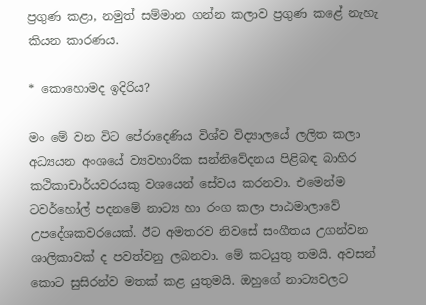ප්‍රගුණ කළා, නමුත් සම්මාන ගන්න කලාව ප්‍රගුණ කළේ නැහැ කියන කාරණය.

* කොහොමද ඉදිරිය?

මං මේ වන විට පේරාදෙණිය විශ්ව විද්‍යාලයේ ලලිත කලා අධ්‍යයන අංශයේ ව්‍යවහාරික සන්නිවේදනය පිළිබඳ බාහිර කථිකාචාර්යවරයකු වශයෙන් සේවය කරනවා. එමෙන්ම ටවර්හෝල් පදනමේ නාට්‍ය හා රංග කලා පාඨමාලාවේ උපදේශකවරයෙක්. ඊට අමතරව නිවසේ සංගීතය උගන්වන ශාලිකාවක් ද පවත්වනු ලබනවා. මේ කටයුතු තමයි. අවසන් කොට සුසිරන්ව මතක් කළ යුතුමයි. ඔහුගේ නාට්‍යවලට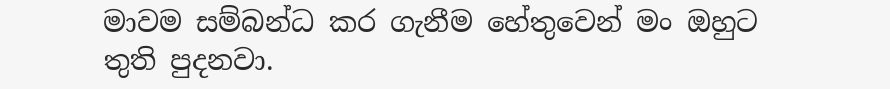මාවම සම්බන්ධ කර ගැනීම හේතුවෙන් මං ඔහුට තුති පුදනවා.